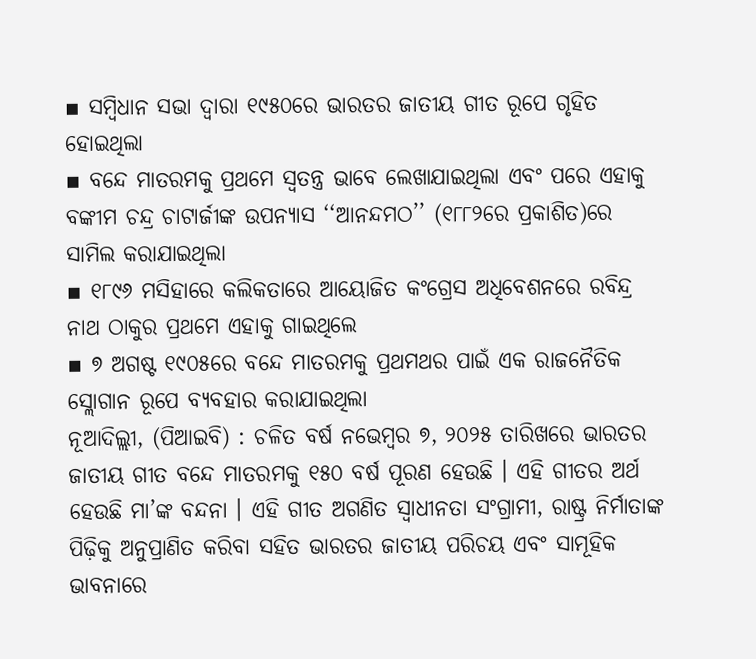▪ ସମ୍ବିଧାନ ସଭା ଦ୍ୱାରା ୧୯୫୦ରେ ଭାରତର ଜାତୀୟ ଗୀତ ରୂପେ ଗୃହିତ ହୋଇଥିଲା
▪ ବନ୍ଦେ ମାତରମକୁ ପ୍ରଥମେ ସ୍ୱତନ୍ତ୍ର ଭାବେ ଲେଖାଯାଇଥିଲା ଏବଂ ପରେ ଏହାକୁ ବଙ୍କୀମ ଚନ୍ଦ୍ର ଚାଟାର୍ଜୀଙ୍କ ଉପନ୍ୟାସ ‘‘ଆନନ୍ଦମଠ’’ (୧୮୮୨ରେ ପ୍ରକାଶିତ)ରେ ସାମିଲ କରାଯାଇଥିଲା
▪ ୧୮୯୬ ମସିହାରେ କଲିକତାରେ ଆୟୋଜିତ କଂଗ୍ରେସ ଅଧିବେଶନରେ ରବିନ୍ଦ୍ର ନାଥ ଠାକୁର ପ୍ରଥମେ ଏହାକୁ ଗାଇଥିଲେ
▪ ୭ ଅଗଷ୍ଟ ୧୯୦୫ରେ ବନ୍ଦେ ମାତରମକୁ ପ୍ରଥମଥର ପାଇଁ ଏକ ରାଜନୈତିକ ସ୍ଲୋଗାନ ରୂପେ ବ୍ୟବହାର କରାଯାଇଥିଲା
ନୂଆଦିଲ୍ଲୀ, (ପିଆଇବି) : ଚଳିତ ବର୍ଷ ନଭେମ୍ବର ୭, ୨୦୨୫ ତାରିଖରେ ଭାରତର ଜାତୀୟ ଗୀତ ବନ୍ଦେ ମାତରମକୁ ୧୫୦ ବର୍ଷ ପୂରଣ ହେଉଛି । ଏହି ଗୀତର ଅର୍ଥ ହେଉଛି ମା’ଙ୍କ ବନ୍ଦନା । ଏହି ଗୀତ ଅଗଣିତ ସ୍ୱାଧୀନତା ସଂଗ୍ରାମୀ, ରାଷ୍ଟ୍ର ନିର୍ମାତାଙ୍କ ପିଢ଼ିକୁ ଅନୁପ୍ରାଣିତ କରିବା ସହିତ ଭାରତର ଜାତୀୟ ପରିଚୟ ଏବଂ ସାମୂହିକ ଭାବନାରେ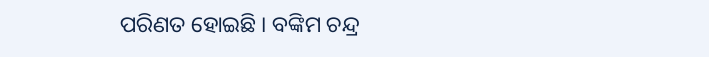ପରିଣତ ହୋଇଛି । ବଙ୍କିମ ଚନ୍ଦ୍ର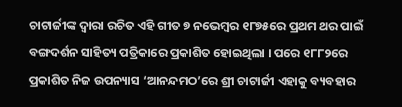ଚାଟାର୍ଜୀଙ୍କ ଦ୍ୱାରା ରଚିତ ଏହି ଗୀତ ୭ ନଭେମ୍ବର ୧୮୭୫ରେ ପ୍ରଥମ ଥର ପାଇଁ ବଙ୍ଗଦର୍ଶନ ସାହିତ୍ୟ ପତ୍ରିକାରେ ପ୍ରକାଶିତ ହୋଇଥିଲା । ପରେ ୧୮୮୨ରେ ପ୍ରକାଶିତ ନିଜ ଉପନ୍ୟାସ ‘ଆନନ୍ଦମଠ’ରେ ଶ୍ରୀ ଚାଟାର୍ଜୀ ଏହାକୁ ବ୍ୟବହାର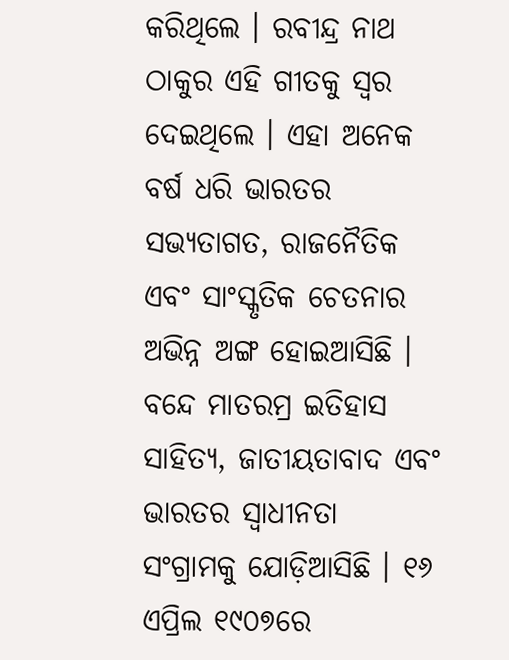କରିଥିଲେ । ରବୀନ୍ଦ୍ର ନାଥ ଠାକୁର ଏହି ଗୀତକୁ ସ୍ୱର ଦେଇଥିଲେ । ଏହା ଅନେକ ବର୍ଷ ଧରି ଭାରତର ସଭ୍ୟତାଗତ, ରାଜନୈତିକ ଏବଂ ସାଂସ୍କୃତିକ ଚେତନାର ଅଭିନ୍ନ ଅଙ୍ଗ ହୋଇଆସିଛି । ବନ୍ଦେ ମାତରମ୍ର ଇତିହାସ ସାହିତ୍ୟ, ଜାତୀୟତାବାଦ ଏବଂ ଭାରତର ସ୍ୱାଧୀନତା ସଂଗ୍ରାମକୁ ଯୋଡ଼ିଆସିଛି । ୧୬ ଏପ୍ରିଲ ୧୯୦୭ରେ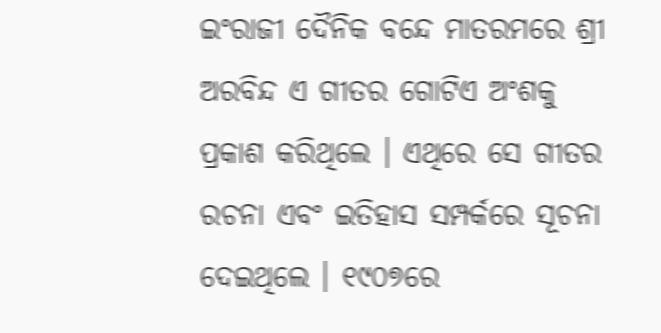ଇଂରାଜୀ ଦୈନିକ ବନ୍ଦେ ମାତରମରେ ଶ୍ରୀ ଅରବିନ୍ଦ ଏ ଗୀତର ଗୋଟିଏ ଅଂଶକୁ ପ୍ରକାଶ କରିଥିଲେ । ଏଥିରେ ସେ ଗୀତର ରଚନା ଏବଂ ଇତିହାସ ସମ୍ପର୍କରେ ସୂଚନା ଦେଇଥିଲେ । ୧୯୦୭ରେ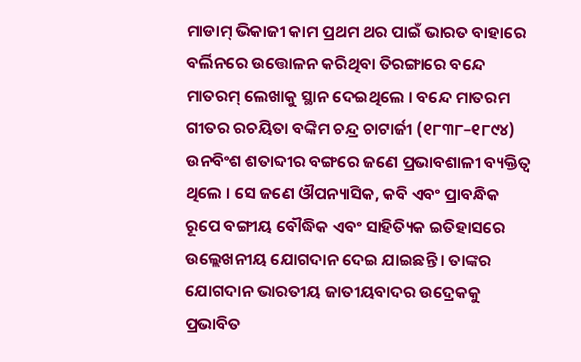ମାଡାମ୍ ଭିକାଜୀ କାମ ପ୍ରଥମ ଥର ପାଇଁ ଭାରତ ବାହାରେ ବର୍ଲିନରେ ଉତ୍ତୋଳନ କରିଥିବା ତିରଙ୍ଗାରେ ବନ୍ଦେ ମାତରମ୍ ଲେଖାକୁ ସ୍ଥାନ ଦେଇଥିଲେ । ବନ୍ଦେ ମାତରମ ଗୀତର ରଚୟିତା ବଙ୍କିମ ଚନ୍ଦ୍ର ଚାଟାର୍ଜୀ (୧୮୩୮–୧୮୯୪) ଉନବିଂଶ ଶତାବ୍ଦୀର ବଙ୍ଗରେ ଜଣେ ପ୍ରଭାବଶାଳୀ ବ୍ୟକ୍ତିତ୍ୱ ଥିଲେ । ସେ ଜଣେ ଔପନ୍ୟାସିକ, କବି ଏବଂ ପ୍ରାବନ୍ଧିକ ରୂପେ ବଙ୍ଗୀୟ ବୌଦ୍ଧିକ ଏବଂ ସାହିତ୍ୟିକ ଇତିହାସରେ ଉଲ୍ଲେଖନୀୟ ଯୋଗଦାନ ଦେଇ ଯାଇଛନ୍ତି । ତାଙ୍କର ଯୋଗଦାନ ଭାରତୀୟ ଜାତୀୟବାଦର ଉଦ୍ରେକକୁ ପ୍ରଭାବିତ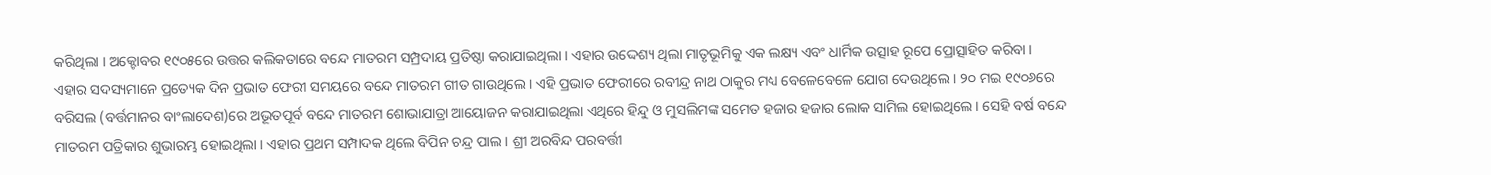କରିଥିଲା । ଅକ୍ଟୋବର ୧୯୦୫ରେ ଉତ୍ତର କଲିକତାରେ ବନ୍ଦେ ମାତରମ ସମ୍ପ୍ରଦାୟ ପ୍ରତିଷ୍ଠା କରାଯାଇଥିଲା । ଏହାର ଉଦ୍ଦେଶ୍ୟ ଥିଲା ମାତୃଭୂମିକୁ ଏକ ଲକ୍ଷ୍ୟ ଏବଂ ଧାର୍ମିକ ଉତ୍ସାହ ରୂପେ ପ୍ରୋତ୍ସାହିତ କରିବା । ଏହାର ସଦସ୍ୟମାନେ ପ୍ରତ୍ୟେକ ଦିନ ପ୍ରଭାତ ଫେରୀ ସମୟରେ ବନ୍ଦେ ମାତରମ ଗୀତ ଗାଉଥିଲେ । ଏହି ପ୍ରଭାତ ଫେରୀରେ ରବୀନ୍ଦ୍ର ନାଥ ଠାକୁର ମଧ୍ୟ ବେଳେବେଳେ ଯୋଗ ଦେଉଥିଲେ । ୨୦ ମଇ ୧୯୦୬ରେ ବରିସଲ (ବର୍ତ୍ତମାନର ବାଂଲାଦେଶ)ରେ ଅଭୂତପୂର୍ବ ବନ୍ଦେ ମାତରମ ଶୋଭାଯାତ୍ରା ଆୟୋଜନ କରାଯାଇଥିଲା ଏଥିରେ ହିନ୍ଦୁ ଓ ମୁସଲିମଙ୍କ ସମେତ ହଜାର ହଜାର ଲୋକ ସାମିଲ ହୋଇଥିଲେ । ସେହି ବର୍ଷ ବନ୍ଦେ ମାତରମ ପତ୍ରିକାର ଶୁଭାରମ୍ଭ ହୋଇଥିଲା । ଏହାର ପ୍ରଥମ ସମ୍ପାଦକ ଥିଲେ ବିପିନ ଚନ୍ଦ୍ର ପାଲ । ଶ୍ରୀ ଅରବିନ୍ଦ ପରବର୍ତ୍ତୀ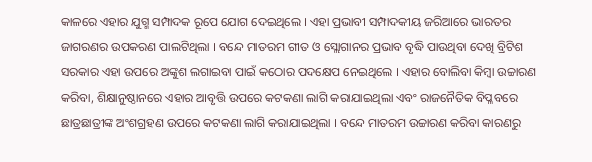କାଳରେ ଏହାର ଯୁଗ୍ମ ସମ୍ପାଦକ ରୂପେ ଯୋଗ ଦେଇଥିଲେ । ଏହା ପ୍ରଭାବୀ ସମ୍ପାଦକୀୟ ଜରିଆରେ ଭାରତର ଜାଗରଣର ଉପକରଣ ପାଲଟିଥିଲା । ବନ୍ଦେ ମାତରମ ଗୀତ ଓ ସ୍ଲୋଗାନର ପ୍ରଭାବ ବୃଦ୍ଧି ପାଉଥିବା ଦେଖି ବ୍ରିଟିଶ ସରକାର ଏହା ଉପରେ ଅଙ୍କୁଶ ଲଗାଇବା ପାଇଁ କଠୋର ପଦକ୍ଷେପ ନେଇଥିଲେ । ଏହାର ବୋଲିବା କିମ୍ବା ଉଚ୍ଚାରଣ କରିବା, ଶିକ୍ଷାନୁଷ୍ଠାନରେ ଏହାର ଆବୃତ୍ତି ଉପରେ କଟକଣା ଲାଗି କରାଯାଇଥିଲା ଏବଂ ରାଜନୈତିକ ବିପ୍ଳବରେ ଛାତ୍ରଛାତ୍ରୀଙ୍କ ଅଂଶଗ୍ରହଣ ଉପରେ କଟକଣା ଲାଗି କରାଯାଇଥିଲା । ବନ୍ଦେ ମାତରମ ଉଚ୍ଚାରଣ କରିବା କାରଣରୁ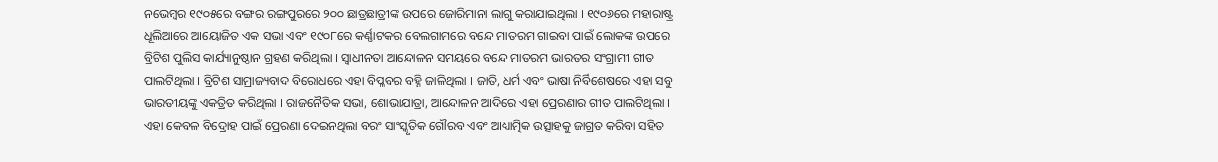ନଭେମ୍ବର ୧୯୦୫ରେ ବଙ୍ଗର ରଙ୍ଗପୁରରେ ୨୦୦ ଛାତ୍ରଛାତ୍ରୀଙ୍କ ଉପରେ ଜୋରିମାନା ଲାଗୁ କରାଯାଇଥିଲା । ୧୯୦୬ରେ ମହାରାଷ୍ଟ୍ର ଧୂଲିଆରେ ଆୟୋଜିତ ଏକ ସଭା ଏବଂ ୧୯୦୮ରେ କର୍ଣ୍ଣାଟକର ବେଲଗାମରେ ବନ୍ଦେ ମାତରମ ଗାଇବା ପାଇଁ ଲୋକଙ୍କ ଉପରେ ବ୍ରିଟିଶ ପୁଲିସ କାର୍ଯ୍ୟାନୁଷ୍ଠାନ ଗ୍ରହଣ କରିଥିଲା । ସ୍ୱାଧୀନତା ଆନ୍ଦୋଳନ ସମୟରେ ବନ୍ଦେ ମାତରମ ଭାରତର ସଂଗ୍ରାମୀ ଗୀତ ପାଲଟିଥିଲା । ବ୍ରିଟିଶ ସାମ୍ରାଜ୍ୟବାଦ ବିରୋଧରେ ଏହା ବିପ୍ଳବର ବହ୍ନି ଜାଳିଥିଲା । ଜାତି, ଧର୍ମ ଏବଂ ଭାଷା ନିର୍ବିଶେଷରେ ଏହା ସବୁ ଭାରତୀୟଙ୍କୁ ଏକତ୍ରିତ କରିଥିଲା । ରାଜନୈତିକ ସଭା, ଶୋଭାଯାତ୍ରା, ଆନ୍ଦୋଳନ ଆଦିରେ ଏହା ପ୍ରେରଣାର ଗୀତ ପାଲଟିଥିଲା । ଏହା କେବଳ ବିଦ୍ରୋହ ପାଇଁ ପ୍ରେରଣା ଦେଇନଥିଲା ବରଂ ସାଂସ୍କୃତିକ ଗୌରବ ଏବଂ ଆଧ୍ୟାତ୍ମିକ ଉତ୍ସାହକୁ ଜାଗ୍ରତ କରିବା ସହିତ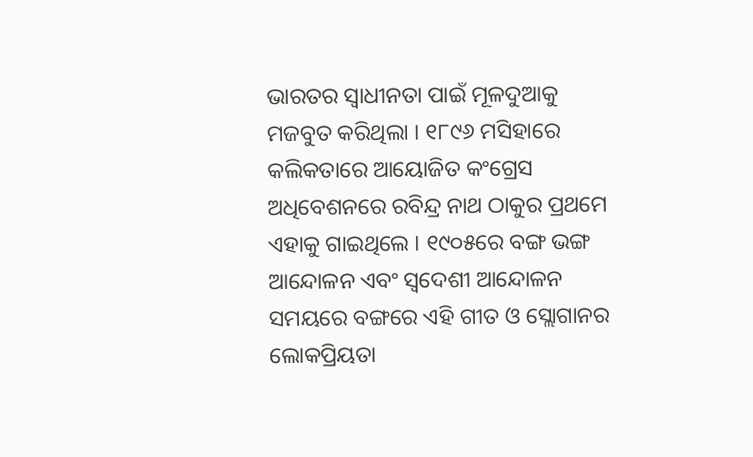ଭାରତର ସ୍ୱାଧୀନତା ପାଇଁ ମୂଳଦୁଆକୁ ମଜବୁତ କରିଥିଲା । ୧୮୯୬ ମସିହାରେ କଲିକତାରେ ଆୟୋଜିତ କଂଗ୍ରେସ ଅଧିବେଶନରେ ରବିନ୍ଦ୍ର ନାଥ ଠାକୁର ପ୍ରଥମେ ଏହାକୁ ଗାଇଥିଲେ । ୧୯୦୫ରେ ବଙ୍ଗ ଭଙ୍ଗ ଆନ୍ଦୋଳନ ଏବଂ ସ୍ୱଦେଶୀ ଆନ୍ଦୋଳନ ସମୟରେ ବଙ୍ଗରେ ଏହି ଗୀତ ଓ ସ୍ଲୋଗାନର ଲୋକପ୍ରିୟତା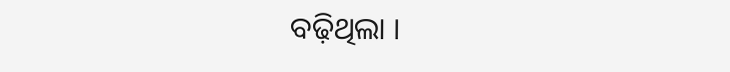ବଢ଼ିଥିଲା ।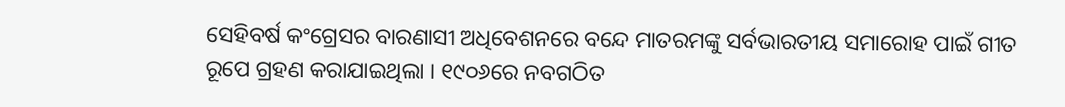ସେହିବର୍ଷ କଂଗ୍ରେସର ବାରଣାସୀ ଅଧିବେଶନରେ ବନ୍ଦେ ମାତରମଙ୍କୁ ସର୍ବଭାରତୀୟ ସମାରୋହ ପାଇଁ ଗୀତ ରୂପେ ଗ୍ରହଣ କରାଯାଇଥିଲା । ୧୯୦୬ରେ ନବଗଠିତ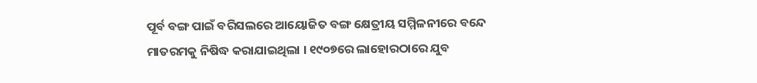ପୂର୍ବ ବଙ୍ଗ ପାଇଁ ବରିସଲରେ ଆୟୋଜିତ ବଙ୍ଗ କ୍ଷେତ୍ରୀୟ ସମ୍ମିଳନୀରେ ବନ୍ଦେ ମାତରମକୁ ନିଷିଦ୍ଧ କରାଯାଇଥିଲା । ୧୯୦୭ରେ ଲାହୋରଠାରେ ଯୁବ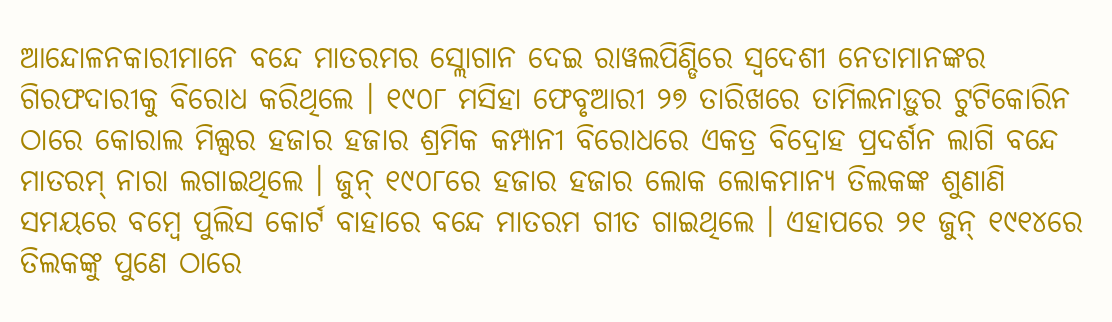ଆନ୍ଦୋଳନକାରୀମାନେ ବନ୍ଦେ ମାତରମର ସ୍ଲୋଗାନ ଦେଇ ରାୱଲପିଣ୍ଡିରେ ସ୍ୱଦେଶୀ ନେତାମାନଙ୍କର ଗିରଫଦାରୀକୁ ବିରୋଧ କରିଥିଲେ । ୧୯୦୮ ମସିହା ଫେବୃଆରୀ ୨୭ ତାରିଖରେ ତାମିଲନାଡ଼ୁର ଟୁଟିକୋରିନ ଠାରେ କୋରାଲ ମିଲ୍ସର ହଜାର ହଜାର ଶ୍ରମିକ କମ୍ପାନୀ ବିରୋଧରେ ଏକତ୍ର ବିଦ୍ରୋହ ପ୍ରଦର୍ଶନ ଲାଗି ବନ୍ଦେ ମାତରମ୍ ନାରା ଲଗାଇଥିଲେ । ଜୁନ୍ ୧୯୦୮ରେ ହଜାର ହଜାର ଲୋକ ଲୋକମାନ୍ୟ ତିଲକଙ୍କ ଶୁଣାଣି ସମୟରେ ବମ୍ବେ ପୁଲିସ କୋର୍ଟ ବାହାରେ ବନ୍ଦେ ମାତରମ ଗୀତ ଗାଇଥିଲେ । ଏହାପରେ ୨୧ ଜୁନ୍ ୧୯୧୪ରେ ତିଲକଙ୍କୁ ପୁଣେ ଠାରେ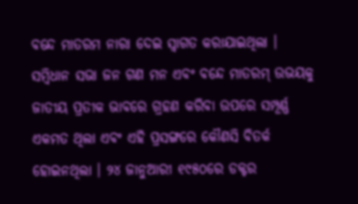ବନ୍ଦେ ମାତରମ ନାରା ଦେଇ ସ୍ୱାଗତ କରାଯାଇଥିଲା । ସମ୍ବିଧାନ ସଭା ଜନ ଗଣ ମନ ଏବଂ ବନ୍ଦେ ମାତରମ୍ ଉଭୟକୁ ଜାତୀୟ ପ୍ରତୀକ ଭାବରେ ଗ୍ରହଣ କରିବା ଉପରେ ସମ୍ପୂର୍ଣ୍ଣ ଏକମତ ଥିଲା ଏବଂ ଏହି ପ୍ରସଙ୍ଗରେ କୌଣସି ବିତର୍କ ହୋଇନଥିଲା । ୨୪ ଜାନୁଆରୀ ୧୯୫୦ରେ ଡକ୍ଟର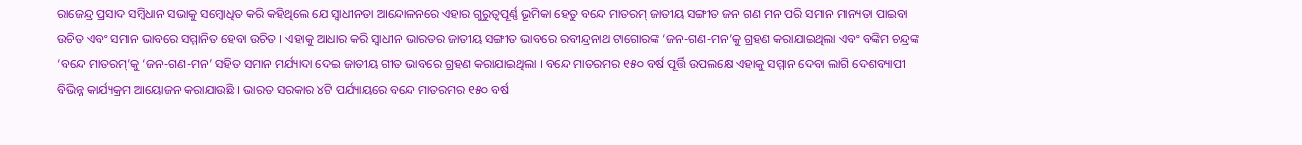ରାଜେନ୍ଦ୍ର ପ୍ରସାଦ ସମ୍ବିଧାନ ସଭାକୁ ସମ୍ବୋଧିତ କରି କହିଥିଲେ ଯେ ସ୍ୱାଧୀନତା ଆନ୍ଦୋଳନରେ ଏହାର ଗୁରୁତ୍ୱପୂର୍ଣ୍ଣ ଭୂମିକା ହେତୁ ବନ୍ଦେ ମାତରମ୍ ଜାତୀୟ ସଙ୍ଗୀତ ଜନ ଗଣ ମନ ପରି ସମାନ ମାନ୍ୟତା ପାଇବା ଉଚିତ ଏବଂ ସମାନ ଭାବରେ ସମ୍ମାନିତ ହେବା ଉଚିତ । ଏହାକୁ ଆଧାର କରି ସ୍ୱାଧୀନ ଭାରତର ଜାତୀୟ ସଙ୍ଗୀତ ଭାବରେ ରବୀନ୍ଦ୍ରନାଥ ଟାଗୋରଙ୍କ ‘ଜନ-ଗଣ-ମନ’କୁ ଗ୍ରହଣ କରାଯାଇଥିଲା ଏବଂ ବଙ୍କିମ ଚନ୍ଦ୍ରଙ୍କ ‘ବନ୍ଦେ ମାତରମ୍’କୁ ‘ଜନ-ଗଣ-ମନ’ ସହିତ ସମାନ ମର୍ଯ୍ୟାଦା ଦେଇ ଜାତୀୟ ଗୀତ ଭାବରେ ଗ୍ରହଣ କରାଯାଇଥିଲା । ବନ୍ଦେ ମାତରମର ୧୫୦ ବର୍ଷ ପୂର୍ତ୍ତି ଉପଲକ୍ଷେ ଏହାକୁ ସମ୍ମାନ ଦେବା ଲାଗି ଦେଶବ୍ୟାପୀ ବିଭିନ୍ନ କାର୍ଯ୍ୟକ୍ରମ ଆୟୋଜନ କରାଯାଉଛି । ଭାରତ ସରକାର ୪ଟି ପର୍ଯ୍ୟାୟରେ ବନ୍ଦେ ମାତରମର ୧୫୦ ବର୍ଷ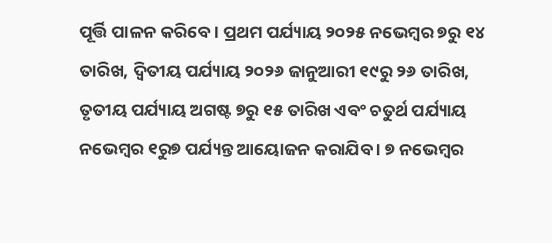ପୂର୍ତ୍ତି ପାଳନ କରିବେ । ପ୍ରଥମ ପର୍ଯ୍ୟାୟ ୨୦୨୫ ନଭେମ୍ବର ୭ରୁ ୧୪ ତାରିଖ, ଦ୍ୱିତୀୟ ପର୍ଯ୍ୟାୟ ୨୦୨୬ ଜାନୁଆରୀ ୧୯ରୁ ୨୬ ତାରିଖ, ତୃତୀୟ ପର୍ଯ୍ୟାୟ ଅଗଷ୍ଟ ୭ରୁ ୧୫ ତାରିଖ ଏବଂ ଚତୁର୍ଥ ପର୍ଯ୍ୟାୟ ନଭେମ୍ବର ୧ରୁ୭ ପର୍ଯ୍ୟନ୍ତ ଆୟୋଜନ କରାଯିବ । ୭ ନଭେମ୍ବର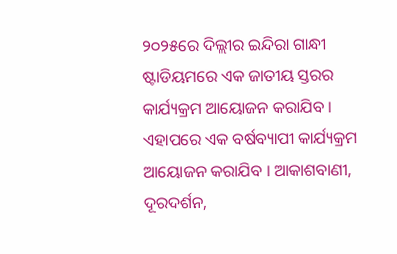୨୦୨୫ରେ ଦିଲ୍ଲୀର ଇନ୍ଦିରା ଗାନ୍ଧୀ ଷ୍ଟାଡିୟମରେ ଏକ ଜାତୀୟ ସ୍ତରର କାର୍ଯ୍ୟକ୍ରମ ଆୟୋଜନ କରାଯିବ । ଏହାପରେ ଏକ ବର୍ଷବ୍ୟାପୀ କାର୍ଯ୍ୟକ୍ରମ ଆୟୋଜନ କରାଯିବ । ଆକାଶବାଣୀ, ଦୂରଦର୍ଶନ,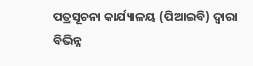ପତ୍ରସୂଚନା କାର୍ଯ୍ୟାଳୟ (ପିଆଇବି) ଦ୍ୱାରା ବିଭିନ୍ନ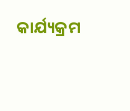କାର୍ଯ୍ୟକ୍ରମ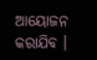ଆୟୋଜନ କରାଯିବ ।